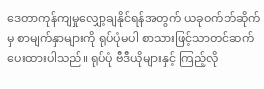ဒေတာကုန်ကျမှုလျှော့ချနိုင်ရန်အတွက် ယခုဝက်ဘ်ဆိုက်မှ စာမျက်နှာများကို ရုပ်ပုံမပါ စာသားဖြင့်သာတင်ဆက်ပေးထားပါသည်။ ရုပ်ပုံ ဗီဒီယိုများနှင့် ကြည့်လို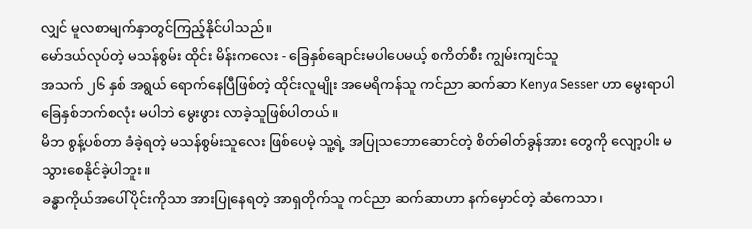လျှင် မူလစာမျက်နှာတွင်ကြည့်နိုင်ပါသည်။
မော်ဒယ်လုပ်တဲ့ မသန်စွမ်း ထိုင်း မိန်းကလေး - ခြေနှစ်ချောင်းမပါပေမယ့် စကိတ်စီး ကျွမ်းကျင်သူ
အသက် ၂၆ နှစ် အရွယ် ရောက်နေပြီဖြစ်တဲ့ ထိုင်းလူမျိုး အမေရိကန်သူ ကင်ညာ ဆက်ဆာ Kenya Sesser ဟာ မွေးရာပါ ခြေနှစ်ဘက်စလုံး မပါဘဲ မွေးဖွား လာခဲ့သူဖြစ်ပါတယ်။
မိဘ စွန့်ပစ်တာ ခံခဲ့ရတဲ့ မသန်စွမ်းသူလေး ဖြစ်ပေမဲ့ သူ့ရဲ့ အပြုသဘောဆောင်တဲ့ စိတ်ဓါတ်ခွန်အား တွေကို လျော့ပါး မသွားစေနိုင်ခဲ့ပါဘူး။
ခန္ဓာကိုယ်အပေါ်ပိုင်းကိုသာ အားပြုနေရတဲ့ အာရှတိုက်သူ ကင်ညာ ဆက်ဆာဟာ နက်မှောင်တဲ့ ဆံကေသာ၊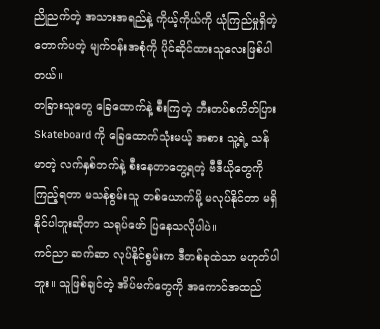ညိုညက်တဲ့ အသားအရည်နဲ့ ကိုယ့်ကိုယ်ကို ယုံကြည်မှုရှိတဲ့ တောက်ပတဲ့ မျက်ဝန်းအစုံကို ပိုင်ဆိုင်ထားသူလေးဖြစ်ပါတယ်။
တခြားသူတွေ ခြေထောက်နဲ့ စီးကြတဲ့ ဘီးတပ်စကိတ်ပြား Skateboard ကို ခြေထောက်သုံးမယ့် အစား သူ့ရဲ့ သန်မာတဲ့ လက်နှစ်ဘက်နဲ့ စီးနေတာတွေ့ရတဲ့ ဗီဒီယိုတွေကို ကြည့်ရတာ မသန်စွမ်းသူ တစ်ယောက်မို့ မလုပ်နိုင်တာ မရှိနိုင်ပါဘူးဆိုတာ သရုပ်ဖော် ပြနေသလိုပါပဲ။
ကင်ညာ ဆက်ဆာ လုပ်နိုင်စွမ်းက ဒီတစ်ခုထဲသာ မဟုတ်ပါဘူး။ သူဖြစ်ချင်တဲ့ အိပ်မက်တွေကို အကောင်အထည်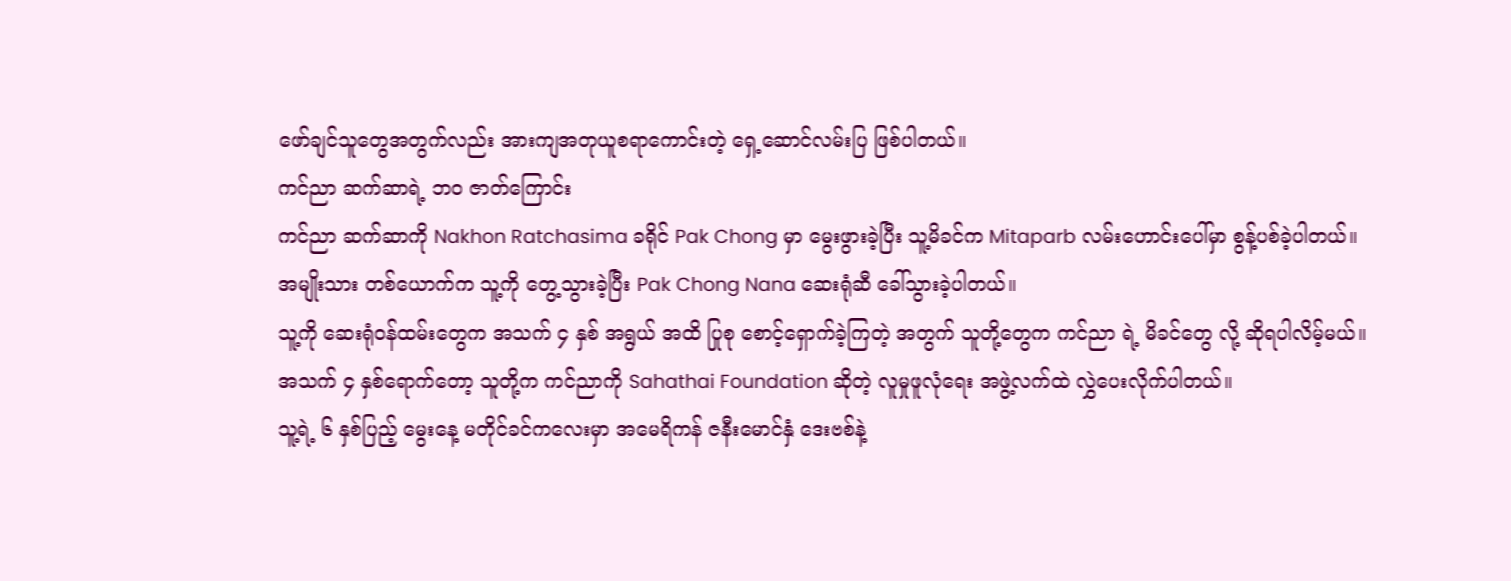ဖော်ချင်သူတွေအတွက်လည်း အားကျအတုယူစရာကောင်းတဲ့ ရှေ့ဆောင်လမ်းပြ ဖြစ်ပါတယ်။
ကင်ညာ ဆက်ဆာရဲ့ ဘဝ ဇာတ်ကြောင်း
ကင်ညာ ဆက်ဆာကို Nakhon Ratchasima ခရိုင် Pak Chong မှာ မွေးဖွားခဲ့ပြီး သူ့မိခင်က Mitaparb လမ်းဟောင်းပေါ်မှာ စွန့်ပစ်ခဲ့ပါတယ်။
အမျိုးသား တစ်ယောက်က သူ့ကို တွေ့သွားခဲ့ပြီး Pak Chong Nana ဆေးရုံဆီ ခေါ်သွားခဲ့ပါတယ်။
သူ့ကို ဆေးရုံဝန်ထမ်းတွေက အသက် ၄ နှစ် အရွယ် အထိ ပြုစု စောင့်ရှောက်ခဲ့ကြတဲ့ အတွက် သူတို့တွေက ကင်ညာ ရဲ့ မိခင်တွေ လို့ ဆိုရပါလိမ့်မယ်။
အသက် ၄ နှစ်ရောက်တော့ သူတို့က ကင်ညာကို Sahathai Foundation ဆိုတဲ့ လူမှုဖူလုံရေး အဖွဲ့လက်ထဲ လွှဲပေးလိုက်ပါတယ်။
သူ့ရဲ့ ၆ နှစ်ပြည့် မွေးနေ့ မတိုင်ခင်ကလေးမှာ အမေရိကန် ဇနီးမောင်နှံ ဒေးဗစ်နဲ့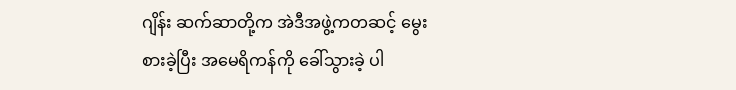ဂျိန်း ဆက်ဆာတို့က အဲဒီအဖွဲ့ကတဆင့် မွေးစားခဲ့ပြီး အမေရိကန်ကို ခေါ်သွားခဲ့ ပါ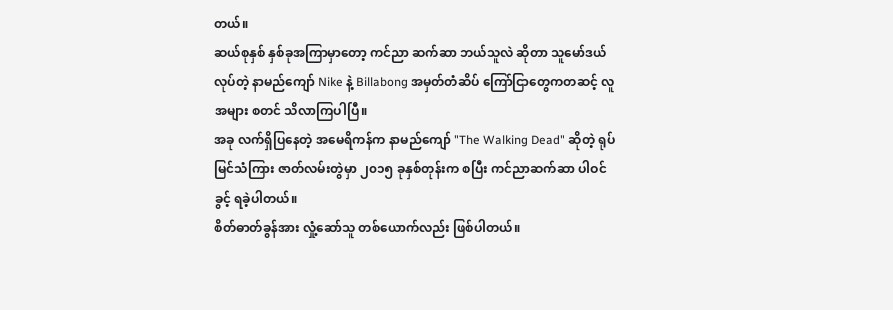တယ်။
ဆယ်စုနှစ် နှစ်ခုအကြာမှာတော့ ကင်ညာ ဆက်ဆာ ဘယ်သူလဲ ဆိုတာ သူမော်ဒယ်လုပ်တဲ့ နာမည်ကျော် Nike နဲ့ Billabong အမှတ်တံဆိပ် ကြော်ငြာတွေကတဆင့် လူအများ စတင် သိလာကြပါပြီ။
အခု လက်ရှိပြနေတဲ့ အမေရိကန်က နာမည်ကျော် "The Walking Dead" ဆိုတဲ့ ရုပ်မြင်သံကြား ဇာတ်လမ်းတွဲမှာ ၂၀၁၅ ခုနှစ်တုန်းက စပြီး ကင်ညာဆက်ဆာ ပါဝင်ခွင့် ရခဲ့ပါတယ်။
စိတ်ဓာတ်ခွန်အား လှုံ့ဆော်သူ တစ်ယောက်လည်း ဖြစ်ပါတယ်။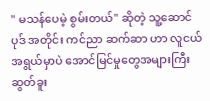" မသန်ပေမဲ့ စွမ်းတယ်" ဆိုတဲ့ သူ့ဆောင်ပုဒ် အတိုင်း ကင်ညာ ဆက်ဆာ ဟာ လူငယ် အရွယ်မှာပဲ အောင်မြင်မှုတွေအများကြီး ဆွတ်ခူး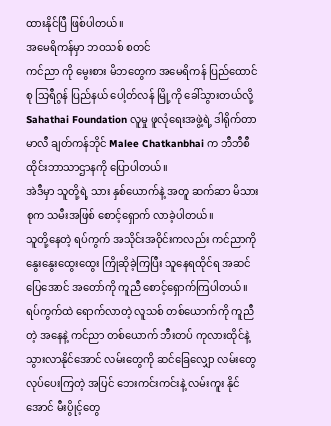ထားနိုင်ပြီ ဖြစ်ပါတယ်။
အမေရိကန်မှာ ဘဝသစ် စတင်
ကင်ညာ ကို မွေးစား မိဘတွေက အမေရိကန် ပြည်ထောင်စု သြရီဂွန် ပြည်နယ် ပေါ့တ်လန် မြို့ကို ခေါ်သွားတယ်လို့ Sahathai Foundation လူမှု ဖူလုံရေးအဖွဲ့ရဲ့ ဒါရိုက်တာ မာလီ ချတ်ကန်ဘိုင် Malee Chatkanbhai က ဘီဘီစီ ထိုင်းဘာသာဌာနကို ပြောပါတယ်။
အဲဒီမှာ သူတို့ရဲ့ သား နှစ်ယောက်နဲ့ အတူ ဆက်ဆာ မိသားစုက သမီးအဖြစ် စောင့်ရှောက် လာခဲ့ပါတယ်။
သူတို့နေတဲ့ ရပ်ကွက် အသိုင်းအဝိုင်းကလည်း ကင်ညာကို နွေးနွေးထွေးထွေး ကြိုဆိုခဲ့ကြပြီး သူနေရထိုင်ရ အဆင်ပြေအောင် အတော်ကို ကူညီ စောင့်ရှောက်ကြပါတယ်။
ရပ်ကွက်ထဲ ရောက်လာတဲ့ လူသစ် တစ်ယောက်ကို ကူညီတဲ့ အနေနဲ့ ကင်ညာ တစ်ယောက် ဘီးတပ် ကုလားထိုင်နဲ့ သွားလာနိုင်အောင် လမ်းတွေကို ဆင်ခြေလျှော လမ်းတွေ လုပ်ပေးကြတဲ့ အပြင် ဘေးကင်းကင်းနဲ့ လမ်းကူး နိုင်အောင် မီးပွိုင့်တွေ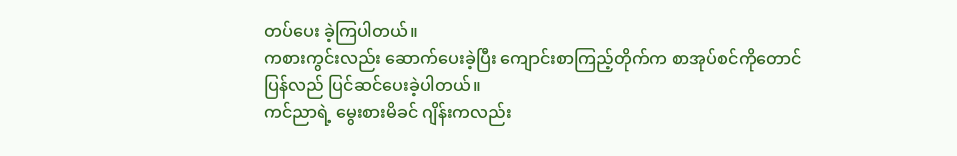တပ်ပေး ခဲ့ကြပါတယ်။
ကစားကွင်းလည်း ဆောက်ပေးခဲ့ပြီး ကျောင်းစာကြည့်တိုက်က စာအုပ်စင်ကိုတောင် ပြန်လည် ပြင်ဆင်ပေးခဲ့ပါတယ်။
ကင်ညာရဲ့ မွေးစားမိခင် ဂျိန်းကလည်း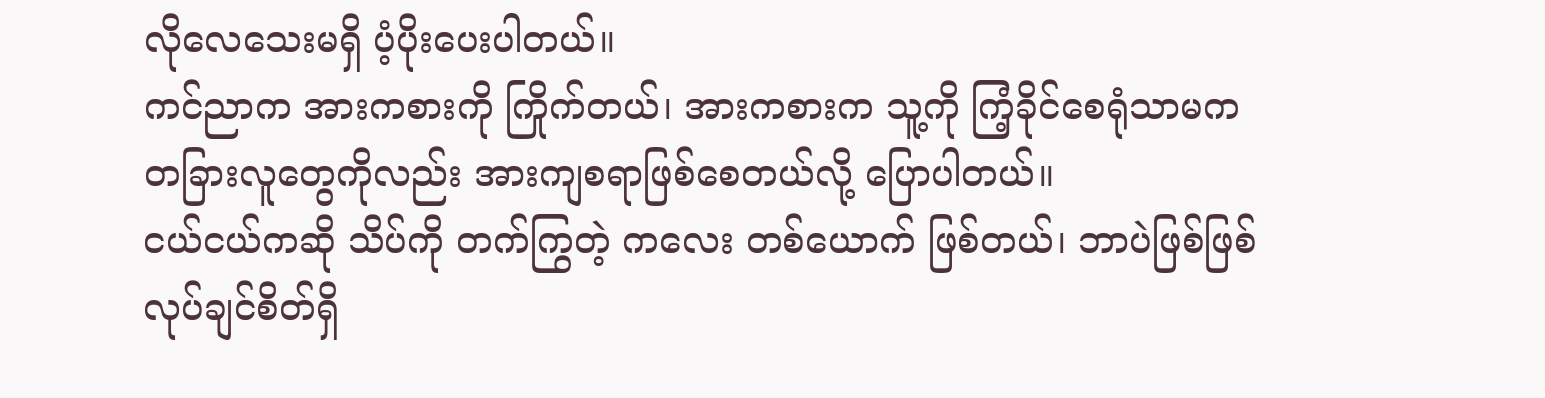လိုလေသေးမရှိ ပံ့ပိုးပေးပါတယ်။
ကင်ညာက အားကစားကို ကြိုက်တယ်၊ အားကစားက သူ့ကို ကြံ့ခိုင်စေရုံသာမက တခြားလူတွေကိုလည်း အားကျစရာဖြစ်စေတယ်လို့ ပြောပါတယ်။
ငယ်ငယ်ကဆို သိပ်ကို တက်ကြွတဲ့ ကလေး တစ်ယောက် ဖြစ်တယ်၊ ဘာပဲဖြစ်ဖြစ် လုပ်ချင်စိတ်ရှိ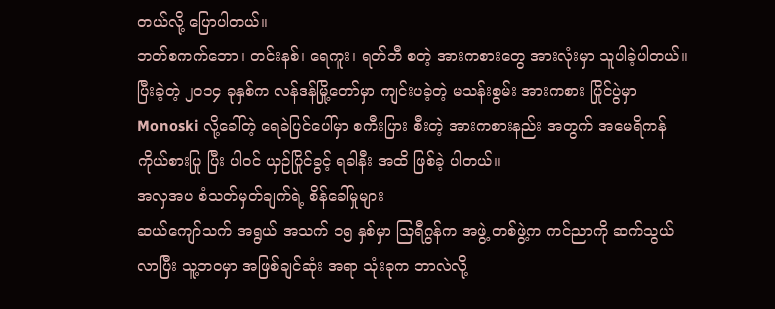တယ်လို့ ပြောပါတယ်။
ဘတ်စကက်ဘော၊ တင်းနစ်၊ ရေကူး၊ ရတ်ဘီ စတဲ့ အားကစားတွေ အားလုံးမှာ သူပါခဲ့ပါတယ်။
ပြီးခဲ့တဲ့ ၂၀၁၄ ခုနှစ်က လန်ဒန်မြို့တော်မှာ ကျင်းပခဲ့တဲ့ မသန်းစွမ်း အားကစား ပြိုင်ပွဲမှာ Monoski လို့ခေါ်တဲ့ ရေခဲပြင်ပေါ်မှာ စကီးပြား စီးတဲ့ အားကစားနည်း အတွက် အမေရိကန် ကိုယ်စားပြု ပြီး ပါဝင် ယှဉ်ပြိုင်ခွင့် ရခါနီး အထိ ဖြစ်ခဲ့ ပါတယ်။
အလှအပ စံသတ်မှတ်ချက်ရဲ့ စိန်ခေါ်မှုများ
ဆယ်ကျော်သက် အရွယ် အသက် ၁၅ နှစ်မှာ သြရီဂွန်က အဖွဲ့ တစ်ဖွဲ့က ကင်ညာကို ဆက်သွယ်လာပြီး သူ့ဘဝမှာ အဖြစ်ချင်ဆုံး အရာ သုံးခုက ဘာလဲလို့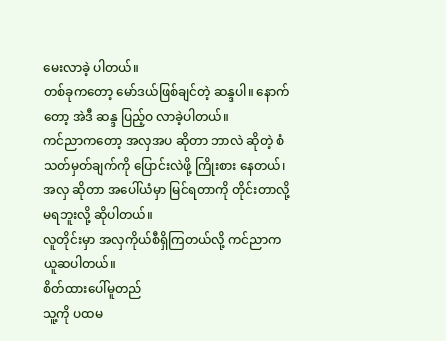မေးလာခဲ့ ပါတယ်။
တစ်ခုကတော့ မော်ဒယ်ဖြစ်ချင်တဲ့ ဆန္ဒပါ။ နောက်တော့ အဲဒီ ဆန္ဒ ပြည့်ဝ လာခဲ့ပါတယ်။
ကင်ညာကတော့ အလှအပ ဆိုတာ ဘာလဲ ဆိုတဲ့ စံသတ်မှတ်ချက်ကို ပြောင်းလဲဖို့ ကြိုးစား နေတယ်၊ အလှ ဆိုတာ အပေါ်ယံမှာ မြင်ရတာကို တိုင်းတာလို့ မရဘူးလို့ ဆိုပါတယ်။
လူတိုင်းမှာ အလှကိုယ်စီရှိကြတယ်လို့ ကင်ညာက ယူဆပါတယ်။
စိတ်ထားပေါ်မူတည်
သူ့ကို ပထမ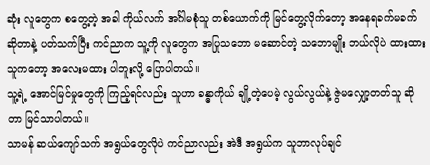ဆုံး လူတွေက စတွေ့တဲ့ အခါ ကိုယ်လက် အင်္ဂါမစုံသူ တစ်ယောက်ကို မြင်တွေ့လိုက်တော့ အနေရခက်မခက် ဆိုတာနဲ့ ပတ်သက်ပြီး ကင်ညာက သူ့ကို လူတွေက အပြုသဘော မဆောင်တဲ့ သဘောမျိုး ဘယ်လိုပဲ ထားထား သူကတော့ အလေးမထား ပါဘူးလို့ ပြောပါတယ်။
သူ့ရဲ့ အောင်မြင်မှုတွေကို ကြည့်ရင်လည်း သူဟာ ခန္ဓာကိုယ် ချို့တဲ့ပေမဲ့ လွယ်လွယ်နဲ့ ဇွဲမလျှော့တတ်သူ ဆိုတာ မြင်သာပါတယ်။
သာမန် ဆယ်ကျော်သက် အရွယ်တွေလိုပဲ ကင်ညာလည်း အဲဒီ အရွယ်က သူဘာလုပ်ချင်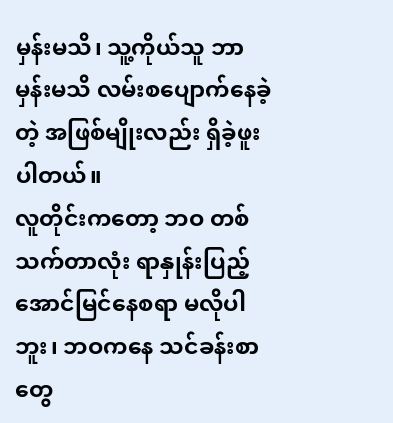မှန်းမသိ၊ သူ့ကိုယ်သူ ဘာမှန်းမသိ လမ်းစပျောက်နေခဲ့တဲ့ အဖြစ်မျိုးလည်း ရှိခဲ့ဖူးပါတယ်။
လူတိုင်းကတော့ ဘဝ တစ်သက်တာလုံး ရာနှုန်းပြည့် အောင်မြင်နေစရာ မလိုပါဘူး၊ ဘဝကနေ သင်ခန်းစာတွေ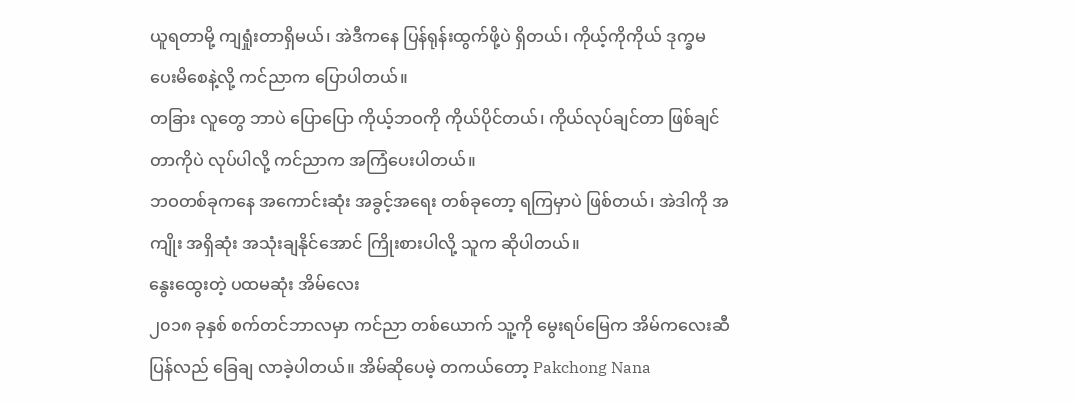ယူရတာမို့ ကျရှုံးတာရှိမယ်၊ အဲဒီကနေ ပြန်ရုန်းထွက်ဖို့ပဲ ရှိတယ်၊ ကိုယ့်ကိုကိုယ် ဒုက္ခမပေးမိစေနဲ့လို့ ကင်ညာက ပြောပါတယ်။
တခြား လူတွေ ဘာပဲ ပြောပြော ကိုယ့်ဘဝကို ကိုယ်ပိုင်တယ်၊ ကိုယ်လုပ်ချင်တာ ဖြစ်ချင်တာကိုပဲ လုပ်ပါလို့ ကင်ညာက အကြံပေးပါတယ်။
ဘဝတစ်ခုကနေ အကောင်းဆုံး အခွင့်အရေး တစ်ခုတော့ ရကြမှာပဲ ဖြစ်တယ်၊ အဲဒါကို အကျိုး အရှိဆုံး အသုံးချနိုင်အောင် ကြိုးစားပါလို့ သူက ဆိုပါတယ်။
နွေးထွေးတဲ့ ပထမဆုံး အိမ်လေး
၂၀၁၈ ခုနှစ် စက်တင်ဘာလမှာ ကင်ညာ တစ်ယောက် သူ့ကို မွေးရပ်မြေက အိမ်ကလေးဆီ ပြန်လည် ခြေချ လာခဲ့ပါတယ်။ အိမ်ဆိုပေမဲ့ တကယ်တော့ Pakchong Nana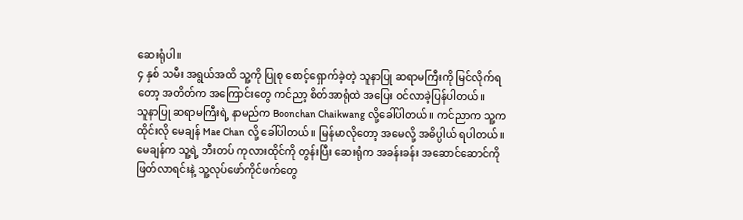ဆေးရုံပါ။
၄ နှစ် သမီး အရွယ်အထိ သူ့ကို ပြုစု စောင့်ရှောက်ခဲ့တဲ့ သူနာပြု ဆရာမကြီးကို မြင်လိုက်ရတော့ အတိတ်က အကြောင်းတွေ ကင်ညာ့ စိတ်အာရုံထဲ အပြေး ဝင်လာခဲ့ပြန်ပါတယ်။
သူနာပြု ဆရာမကြီးရဲ့ နာမည်က Boonchan Chaikwang လို့ခေါ်ပါတယ်။ ကင်ညာက သူ့က ထိုင်းလို မေချန် Mae Chan လို့ ခေါ်ပါတယ်။ မြန်မာလိုတော့ အမေလို့ အဓိပ္ပါယ် ရပါတယ်။
မေချန်က သူ့ရဲ့ ဘီးတပ် ကုလားထိုင်ကို တွန်းပြီး ဆေးရုံက အခန်းခန်း အဆောင်ဆောင်ကို ဖြတ်လာရင်းနဲ့ သူ့လုပ်ဖော်ကိုင်ဖက်တွေ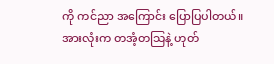ကို ကင်ညာ အကြောင်း ပြောပြပါတယ်။
အားလုံးက တအံ့တသြနဲ့ ဟုတ်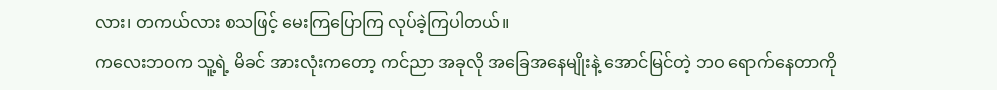လား၊ တကယ်လား စသဖြင့် မေးကြပြောကြ လုပ်ခဲ့ကြပါတယ်။
ကလေးဘဝက သူ့ရဲ့ မိခင် အားလုံးကတော့ ကင်ညာ အခုလို အခြေအနေမျိုးနဲ့ အောင်မြင်တဲ့ ဘဝ ရောက်နေတာကို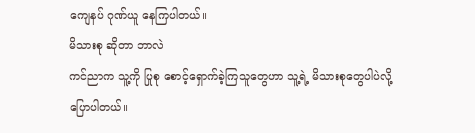ကျေနပ် ဂုဏ်ယူ နေကြပါတယ်။
မိသားစု ဆိုတာ ဘာလဲ
ကင်ညာက သူ့ကို ပြုစု စောင့်ရှောက်ခဲ့ကြသူတွေဟာ သူ့ရဲ့ မိသားစုတွေပါပဲလို့ ပြောပါတယ်။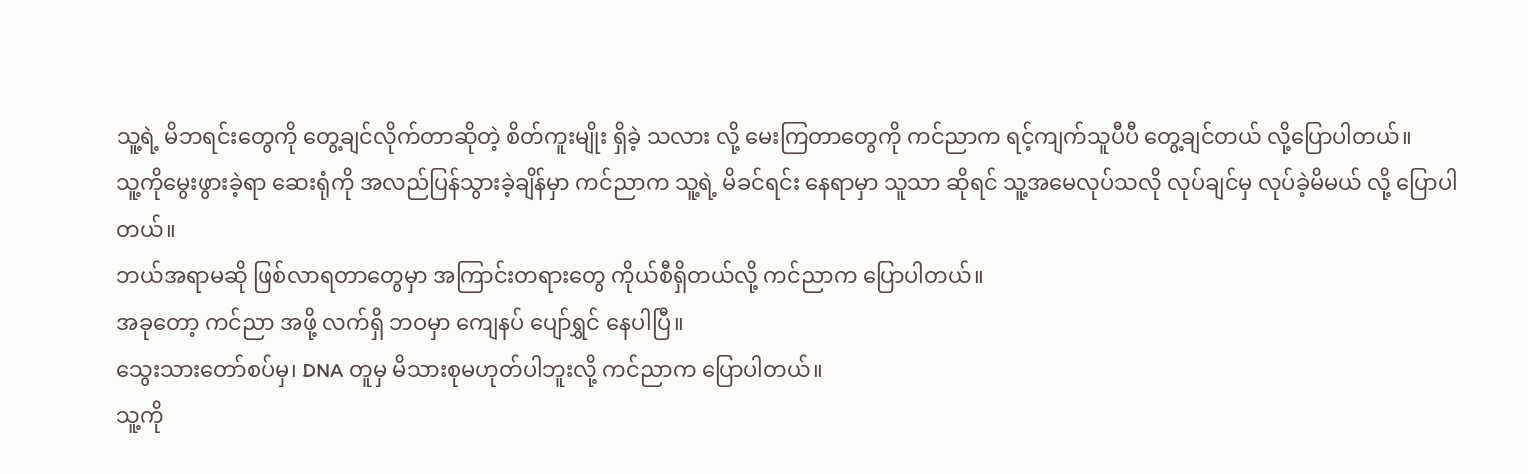သူ့ရဲ့ မိဘရင်းတွေကို တွေ့ချင်လိုက်တာဆိုတဲ့ စိတ်ကူးမျိုး ရှိခဲ့ သလား လို့ မေးကြတာတွေကို ကင်ညာက ရင့်ကျက်သူပီပီ တွေ့ချင်တယ် လို့ပြောပါတယ်။
သူ့ကိုမွေးဖွားခဲ့ရာ ဆေးရုံကို အလည်ပြန်သွားခဲ့ချိန်မှာ ကင်ညာက သူ့ရဲ့ မိခင်ရင်း နေရာမှာ သူသာ ဆိုရင် သူ့အမေလုပ်သလို လုပ်ချင်မှ လုပ်ခဲ့မိမယ် လို့ ပြောပါတယ်။
ဘယ်အရာမဆို ဖြစ်လာရတာတွေမှာ အကြာင်းတရားတွေ ကိုယ်စီရှိတယ်လို့ ကင်ညာက ပြောပါတယ်။
အခုတော့ ကင်ညာ အဖို့ လက်ရှိ ဘဝမှာ ကျေနပ် ပျော်ရွှင် နေပါပြီ။
သွေးသားတော်စပ်မှ၊ DNA တူမှ မိသားစုမဟုတ်ပါဘူးလို့ ကင်ညာက ပြောပါတယ်။
သူ့ကို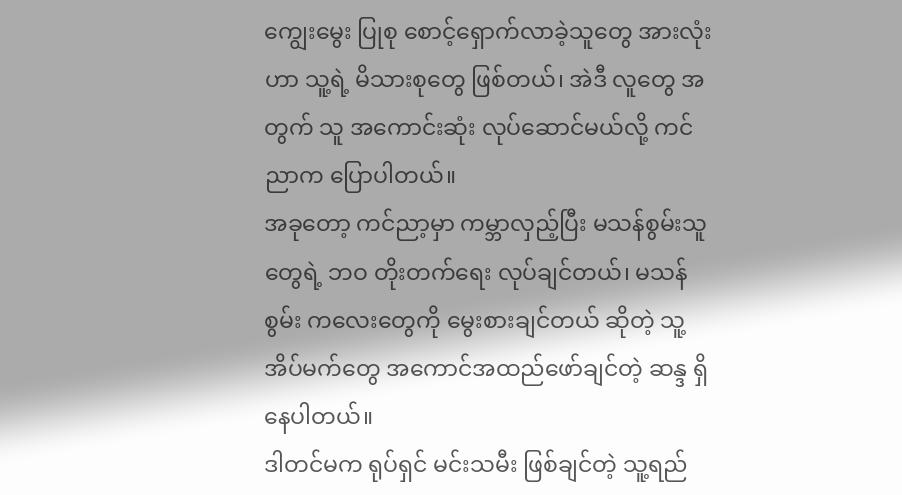ကျွေးမွေး ပြုစု စောင့်ရှောက်လာခဲ့သူတွေ အားလုံးဟာ သူ့ရဲ့ မိသားစုတွေ ဖြစ်တယ်၊ အဲဒီ လူတွေ အတွက် သူ အကောင်းဆုံး လုပ်ဆောင်မယ်လို့ ကင်ညာက ပြောပါတယ်။
အခုတော့ ကင်ညာ့မှာ ကမ္ဘာလှည့်ပြီး မသန်စွမ်းသူတွေရဲ့ ဘဝ တိုးတက်ရေး လုပ်ချင်တယ်၊ မသန်စွမ်း ကလေးတွေကို မွေးစားချင်တယ် ဆိုတဲ့ သူ့အိပ်မက်တွေ အကောင်အထည်ဖော်ချင်တဲ့ ဆန္ဒ ရှိနေပါတယ်။
ဒါတင်မက ရုပ်ရှင် မင်းသမီး ဖြစ်ချင်တဲ့ သူ့ရည်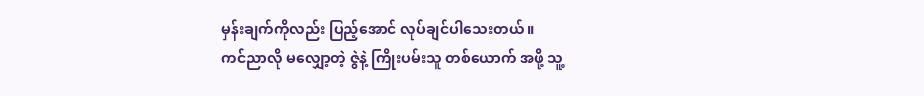မှန်းချက်ကိုလည်း ပြည့်အောင် လုပ်ချင်ပါသေးတယ်။
ကင်ညာလို မလျှော့တဲ့ ဇွဲနဲ့ ကြိုးပမ်းသူ တစ်ယောက် အဖို့ သူ့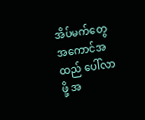အိပ်မက်တွေ အကောင်အထည် ပေါ်လာဖို့ အ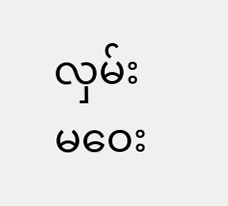လှမ်းမဝေး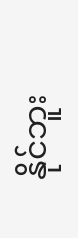နိုင်ဘူး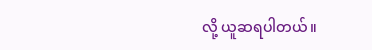လို့ ယူဆရပါတယ်။